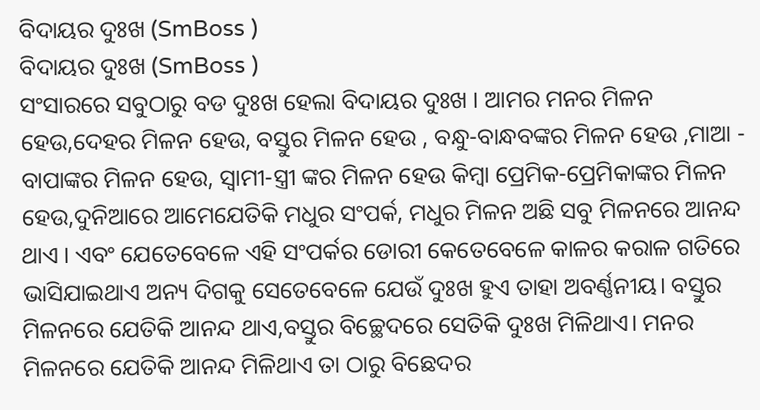ବିଦାୟର ଦୁଃଖ (SmBoss )
ବିଦାୟର ଦୁଃଖ (SmBoss )
ସଂସାରରେ ସବୁଠାରୁ ବଡ ଦୁଃଖ ହେଲା ବିଦାୟର ଦୁଃଖ । ଆମର ମନର ମିଳନ ହେଉ,ଦେହର ମିଳନ ହେଉ, ବସ୍ତୁର ମିଳନ ହେଉ , ବନ୍ଧୁ-ବାନ୍ଧବଙ୍କର ମିଳନ ହେଉ ,ମାଆ - ବାପାଙ୍କର ମିଳନ ହେଉ, ସ୍ୱାମୀ-ସ୍ତ୍ରୀ ଙ୍କର ମିଳନ ହେଉ କିମ୍ବା ପ୍ରେମିକ-ପ୍ରେମିକାଙ୍କର ମିଳନ ହେଉ,ଦୁନିଆରେ ଆମେଯେତିକି ମଧୁର ସଂପର୍କ, ମଧୁର ମିଳନ ଅଛି ସବୁ ମିଳନରେ ଆନନ୍ଦ ଥାଏ । ଏବଂ ଯେତେବେଳେ ଏହି ସଂପର୍କର ଡୋରୀ କେତେବେଳେ କାଳର କରାଳ ଗତିରେ ଭାସିଯାଇଥାଏ ଅନ୍ୟ ଦିଗକୁ ସେତେବେଳେ ଯେଉଁ ଦୁଃଖ ହୁଏ ତାହା ଅବର୍ଣ୍ଣନୀୟ। ବସ୍ତୁର ମିଳନରେ ଯେତିକି ଆନନ୍ଦ ଥାଏ,ବସ୍ତୁର ବିଚ୍ଛେଦରେ ସେତିକି ଦୁଃଖ ମିଳିଥାଏ। ମନର ମିଳନରେ ଯେତିକି ଆନନ୍ଦ ମିଳିଥାଏ ତା ଠାରୁ ବିଛେଦର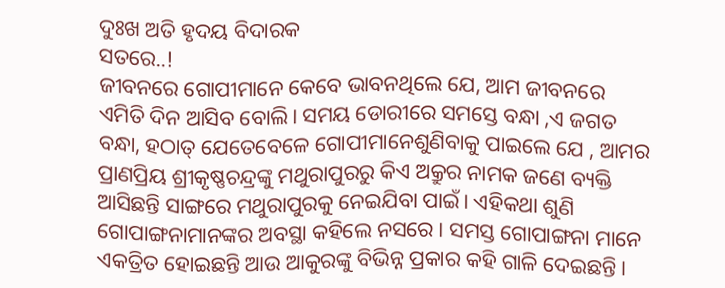ଦୁଃଖ ଅତି ହୃଦୟ ବିଦାରକ
ସତରେ..!
ଜୀବନରେ ଗୋପୀମାନେ କେବେ ଭାବନଥିଲେ ଯେ, ଆମ ଜୀବନରେ ଏମିତି ଦିନ ଆସିବ ବୋଲି। ସମୟ ଡୋରୀରେ ସମସ୍ତେ ବନ୍ଧା ,ଏ ଜଗତ ବନ୍ଧା, ହଠାତ୍ ଯେତେବେଳେ ଗୋପୀମାନେଶୁଣିବାକୁ ପାଇଲେ ଯେ , ଆମର ପ୍ରାଣପ୍ରିୟ ଶ୍ରୀକୃଷ୍ଣଚନ୍ଦ୍ରଙ୍କୁ ମଥୁରାପୁରରୁ କିଏ ଅକ୍ରୁର ନାମକ ଜଣେ ବ୍ୟକ୍ତି ଆସିଛନ୍ତି ସାଙ୍ଗରେ ମଥୁରାପୁରକୁ ନେଇଯିବା ପାଇଁ। ଏହିକଥା ଶୁଣି ଗୋପାଙ୍ଗନାମାନଙ୍କର ଅବସ୍ଥା କହିଲେ ନସରେ । ସମସ୍ତ ଗୋପାଙ୍ଗନା ମାନେ ଏକତ୍ରିତ ହୋଇଛନ୍ତି ଆଉ ଆକୁରଙ୍କୁ ବିଭିନ୍ନ ପ୍ରକାର କହି ଗାଳି ଦେଇଛନ୍ତି।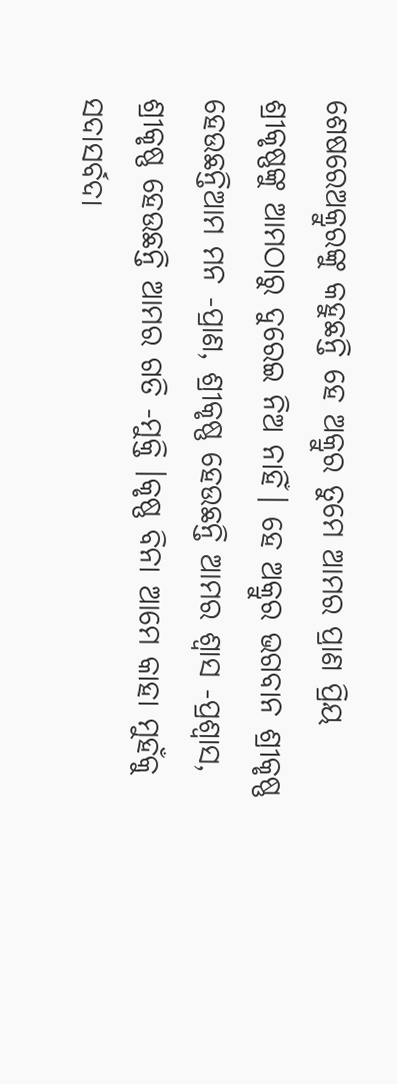ଶେଷରେଅକ୍ରୁରଙ୍କୁ କହୁଛନ୍ତି ହେ ଅକ୍ରୁର ତୁମେ ଆମର ପ୍ରାଣ ପ୍ରିୟ ଶ୍ରୀକୃଷ୍ଣଙ୍କୁ ଆମଠାରୁ ଦୁରେଇ ନିଅ ନାହିଁ। ହେ ଅକ୍ରୁର ଭଗବାନ ଶ୍ରୀକୃଷ୍ଣ ହେଉଛନ୍ତିଆମ ମନ -ପ୍ରାଣ, ଶ୍ରୀକୃଷ୍ଣ ହେଉଛନ୍ତି ଆମର ଶ୍ଵାସ -ପ୍ରଶ୍ଵାସ, ଶ୍ରୀକୃଷ୍ଣ ହେଉଛନ୍ତି ଆମର ଗତି -ମୁକ୍ତି ।କୃଷ୍ଣ ବିନା ଆମେ କାହା ମୁହଁକୁ ସଦାସର୍ବଦା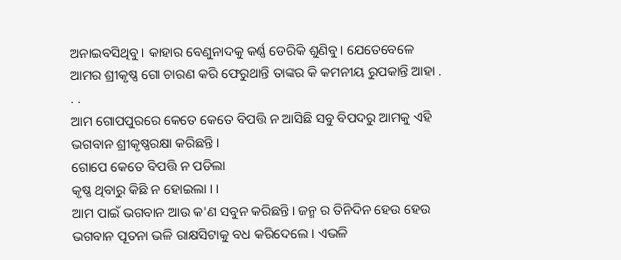ଅନାଇବସିଥିବୁ। କାହାର ବେଣୁନାଦକୁ କର୍ଣ୍ଣ ଡେରିକି ଶୁଣିବୁ। ଯେତେବେଳେ ଆମର ଶ୍ରୀକୃଷ୍ଣ ଗୋ ଚାରଣ କରି ଫେରୁଥାନ୍ତି ତାଙ୍କର କି କମନୀୟ ରୁପକାନ୍ତି ଆହା . . .
ଆମ ଗୋପପୁରରେ କେତେ କେତେ ବିପତ୍ତି ନ ଆସିଛି ସବୁ ବିପଦରୁ ଆମକୁ ଏହି ଭଗବାନ ଶ୍ରୀକୃଷ୍ଣରକ୍ଷା କରିଛନ୍ତି।
ଗୋପେ କେତେ ବିପତ୍ତି ନ ପଡିଲା
କୃଷ୍ଣ ଥିବାରୁ କିଛି ନ ହୋଇଲା । ।
ଆମ ପାଇଁ ଭଗବାନ ଆଉ କ'ଣ ସବୁନ କରିଛନ୍ତି। ଜନ୍ମ ର ତିନିଦିନ ହେଉ ହେଉ ଭଗବାନ ପୂତନା ଭଳି ରାକ୍ଷସିଟାକୁ ବଧ କରିଦେଲେ । ଏଭଳି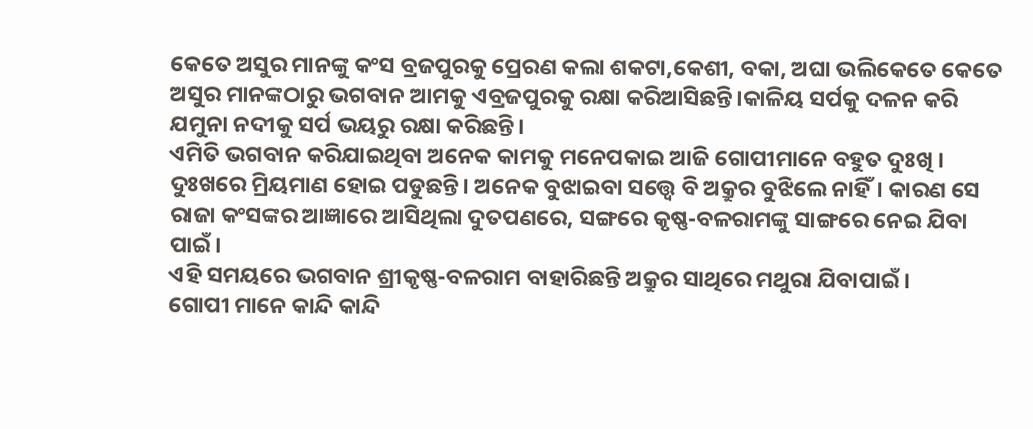କେତେ ଅସୁର ମାନଙ୍କୁ କଂସ ବ୍ରଜପୁରକୁ ପ୍ରେରଣ କଲା ଶକଟା,କେଶୀ, ବକା, ଅଘା ଭଲିକେତେ କେତେ ଅସୁର ମାନଙ୍କଠାରୁ ଭଗବାନ ଆମକୁ ଏବ୍ରଜପୁରକୁ ରକ୍ଷା କରିଆସିଛନ୍ତି।କାଳିୟ ସର୍ପକୁ ଦଳନ କରି ଯମୁନା ନଦୀକୁ ସର୍ପ ଭୟରୁ ରକ୍ଷା କରିଛନ୍ତି।
ଏମିତି ଭଗବାନ କରିଯାଇଥିବା ଅନେକ କାମକୁ ମନେପକାଇ ଆଜି ଗୋପୀମାନେ ବହୁତ ଦୁଃଖି । ଦୁଃଖରେ ମ୍ରିୟମାଣ ହୋଇ ପଡୁଛନ୍ତି। ଅନେକ ବୁଝାଇବା ସତ୍ତ୍ଵେ ବି ଅକ୍ରୁର ବୁଝିଲେ ନାହିଁ। କାରଣ ସେ ରାଜା କଂସଙ୍କର ଆଜ୍ଞାରେ ଆସିଥିଲା ଦୁତପଣରେ, ସଙ୍ଗରେ କୃଷ୍ଣ-ବଳରାମଙ୍କୁ ସାଙ୍ଗରେ ନେଇ ଯିବା ପାଇଁ।
ଏହି ସମୟରେ ଭଗବାନ ଶ୍ରୀକୃଷ୍ଣ-ବଳରାମ ବାହାରିଛନ୍ତି ଅକ୍ରୁର ସାଥିରେ ମଥୁରା ଯିବାପାଇଁ।
ଗୋପୀ ମାନେ କାନ୍ଦି କାନ୍ଦି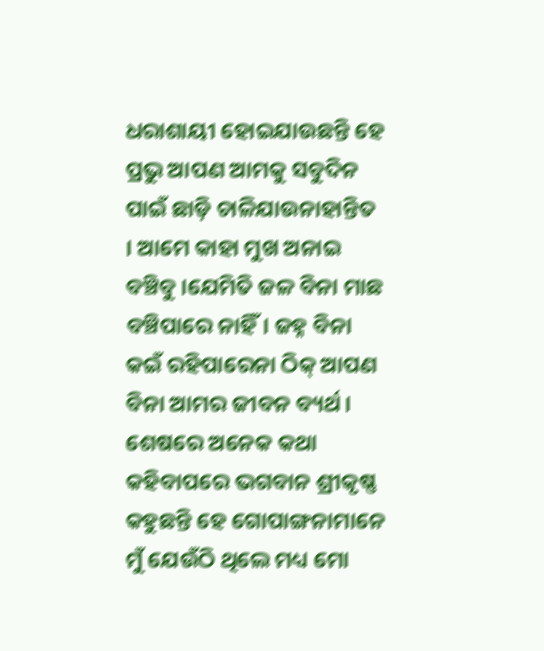ଧରାଶାୟୀ ହୋଇଯାଉଛନ୍ତି ହେ ପ୍ରଭୁ ଆପଣ ଆମକୁ ସବୁଦିନ ପାଇଁ ଛାଡ଼ି ଚାଳିଯାଉନାହାନ୍ତିତ । ଆମେ କାହା ମୁଖ ଅନାଇ ବଞ୍ଚିବୁ ।ଯେମିତି ଜଳ ବିନା ମାଛ ବଞ୍ଚିପାରେ ନାହିଁ। ଜହ୍ନ ବିନା କଇଁ ରହିପାରେନା ଠିକ୍ ଆପଣ ବିନା ଆମର ଜୀବନ ବ୍ୟର୍ଥ ।
ଶେଷରେ ଅନେକ କଥା କହିବାପରେ ଭଗବାନ ଶ୍ରୀକୃଷ୍ଣ କହୁଛନ୍ତି ହେ ଗୋପାଙ୍ଗନାମାନେ ମୁଁ ଯେଉଁଠି ଥିଲେ ମଧ୍ୟ ମୋ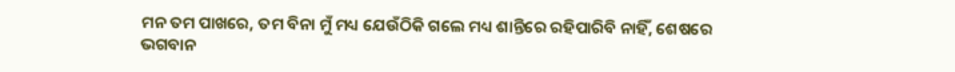ମନ ତମ ପାଖରେ, ତମ ବିନା ମୁଁ ମଧ୍ୟ ଯେଉଁଠିକି ଗଲେ ମଧ୍ୟ ଶାନ୍ତିରେ ରହିପାରିବି ନାହିଁ, ଶେଷରେ ଭଗବାନ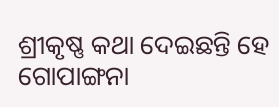ଶ୍ରୀକୃଷ୍ଣ କଥା ଦେଇଛନ୍ତି ହେ ଗୋପାଙ୍ଗନା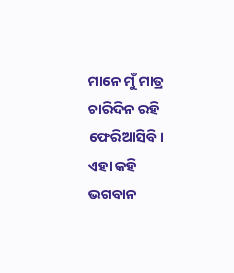ମାନେ ମୁଁ ମାତ୍ର ଚାରିଦିନ ରହି ଫେରିଆସିବି। ଏହା କହି ଭଗବାନ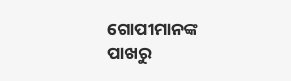ଗୋପୀମାନଙ୍କ ପାଖରୁ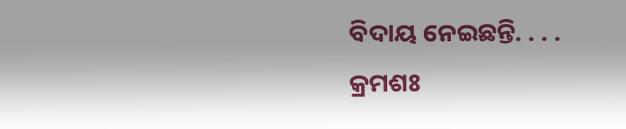ବିଦାୟ ନେଇଛନ୍ତି. . . .
କ୍ରମଶଃ